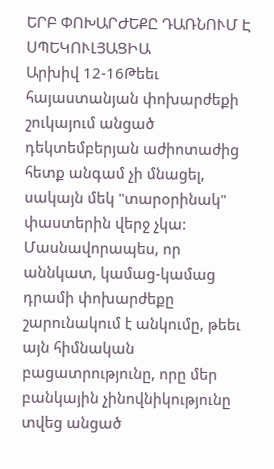ԵՐԲ ՓՈԽԱՐԺԵՔԸ ԴԱՌՆՈՒՄ Է ՍՊԵԿՈՒԼՅԱՑԻԱ
Արխիվ 12-16Թեեւ հայաստանյան փոխարժեքի շուկայում անցած դեկտեմբերյան աժիոտաժից հետք անգամ չի մնացել, սակայն մեկ "տարօրինակ" փաստերին վերջ չկա: Մասնավորապես, որ աննկատ, կամաց-կամաց դրամի փոխարժեքը շարունակում է անկումը, թեեւ այն հիմնական բացատրությունը, որը մեր բանկային չինովնիկությունը տվեց անցած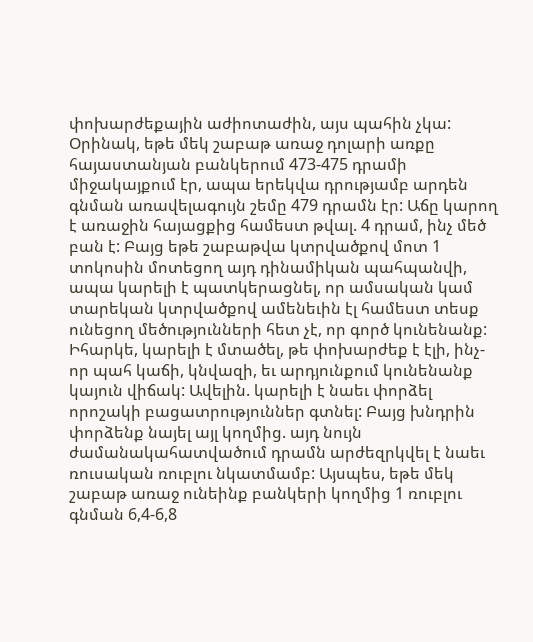փոխարժեքային աժիոտաժին, այս պահին չկա:
Օրինակ, եթե մեկ շաբաթ առաջ դոլարի առքը հայաստանյան բանկերում 473-475 դրամի միջակայքում էր, ապա երեկվա դրությամբ արդեն գնման առավելագույն շեմը 479 դրամն էր: Աճը կարող է առաջին հայացքից համեստ թվալ. 4 դրամ, ինչ մեծ բան է: Բայց եթե շաբաթվա կտրվածքով մոտ 1 տոկոսին մոտեցող այդ դինամիկան պահպանվի, ապա կարելի է պատկերացնել, որ ամսական կամ տարեկան կտրվածքով ամենեւին էլ համեստ տեսք ունեցող մեծությունների հետ չէ, որ գործ կունենանք:
Իհարկե, կարելի է մտածել, թե փոխարժեք է էլի, ինչ-որ պահ կաճի, կնվազի, եւ արդյունքում կունենանք կայուն վիճակ: Ավելին. կարելի է նաեւ փորձել որոշակի բացատրություններ գտնել: Բայց խնդրին փորձենք նայել այլ կողմից. այդ նույն ժամանակահատվածում դրամն արժեզրկվել է նաեւ ռուսական ռուբլու նկատմամբ: Այսպես, եթե մեկ շաբաթ առաջ ունեինք բանկերի կողմից 1 ռուբլու գնման 6,4-6,8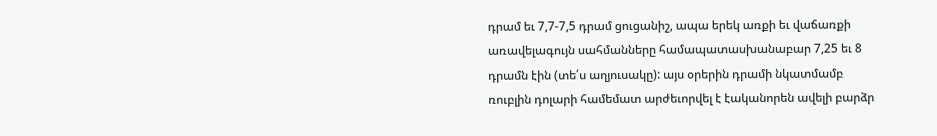դրամ եւ 7,7-7,5 դրամ ցուցանիշ, ապա երեկ առքի եւ վաճառքի առավելագույն սահմանները համապատասխանաբար 7,25 եւ 8 դրամն էին (տե՛ս աղյուսակը): այս օրերին դրամի նկատմամբ ռուբլին դոլարի համեմատ արժեւորվել է էականորեն ավելի բարձր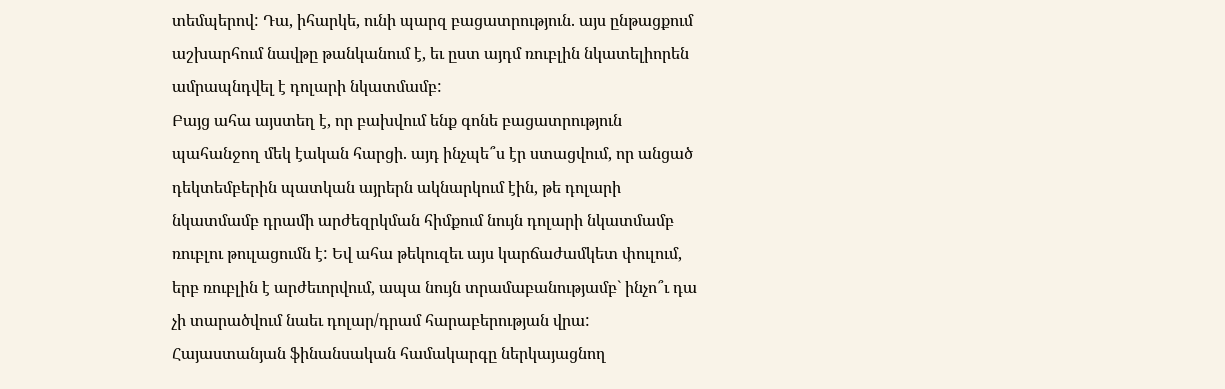տեմպերով: Դա, իհարկե, ունի պարզ բացատրություն. այս ընթացքում աշխարհում նավթը թանկանում է, եւ ըստ այդմ ռուբլին նկատելիորեն ամրապնդվել է դոլարի նկատմամբ:
Բայց ահա այստեղ է, որ բախվում ենք գոնե բացատրություն պահանջող մեկ էական հարցի. այդ ինչպե՞ս էր ստացվում, որ անցած դեկտեմբերին պատկան այրերն ակնարկում էին, թե դոլարի նկատմամբ դրամի արժեզրկման հիմքում նույն դոլարի նկատմամբ ռուբլու թուլացումն է: Եվ ահա թեկուզեւ այս կարճաժամկետ փուլում, երբ ռուբլին է արժեւորվում, ապա նույն տրամաբանությամբ` ինչո՞ւ դա չի տարածվում նաեւ դոլար/դրամ հարաբերության վրա:
Հայաստանյան ֆինանսական համակարգը ներկայացնող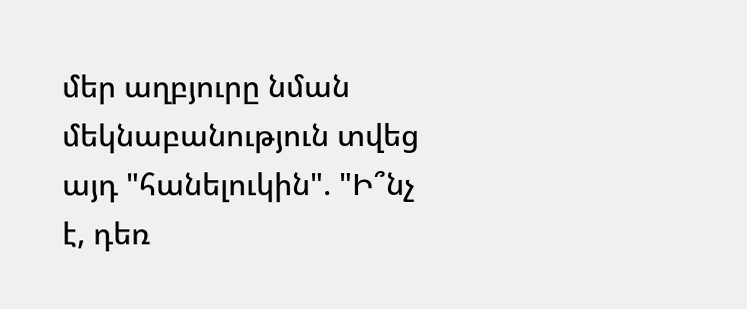մեր աղբյուրը նման մեկնաբանություն տվեց այդ "հանելուկին". "Ի՞նչ է, դեռ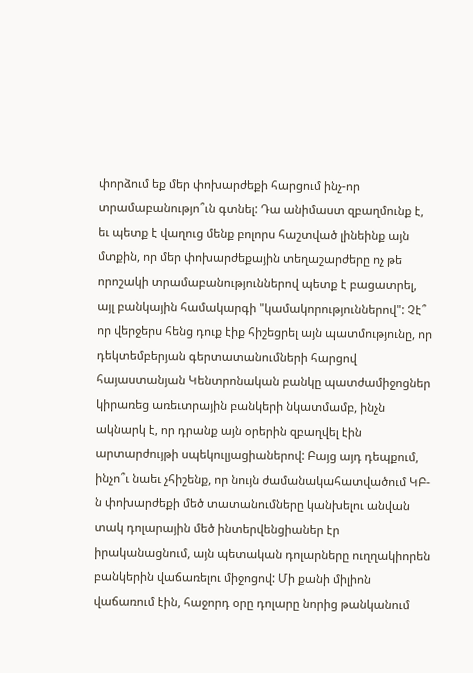փորձում եք մեր փոխարժեքի հարցում ինչ-որ տրամաբանությո՞ւն գտնել: Դա անիմաստ զբաղմունք է, եւ պետք է վաղուց մենք բոլորս հաշտված լինեինք այն մտքին, որ մեր փոխարժեքային տեղաշարժերը ոչ թե որոշակի տրամաբանություններով պետք է բացատրել, այլ բանկային համակարգի "կամակորություններով": Չէ՞ որ վերջերս հենց դուք էիք հիշեցրել այն պատմությունը, որ դեկտեմբերյան գերտատանումների հարցով հայաստանյան Կենտրոնական բանկը պատժամիջոցներ կիրառեց առեւտրային բանկերի նկատմամբ, ինչն ակնարկ է, որ դրանք այն օրերին զբաղվել էին արտարժույթի սպեկուլյացիաներով: Բայց այդ դեպքում, ինչո՞ւ նաեւ չհիշենք, որ նույն ժամանակահատվածում ԿԲ-ն փոխարժեքի մեծ տատանումները կանխելու անվան տակ դոլարային մեծ ինտերվենցիաներ էր իրականացնում, այն պետական դոլարները ուղղակիորեն բանկերին վաճառելու միջոցով: Մի քանի միլիոն վաճառում էին, հաջորդ օրը դոլարը նորից թանկանում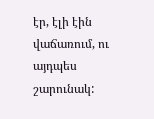էր, էլի էին վաճառում, ու այդպես շարունակ: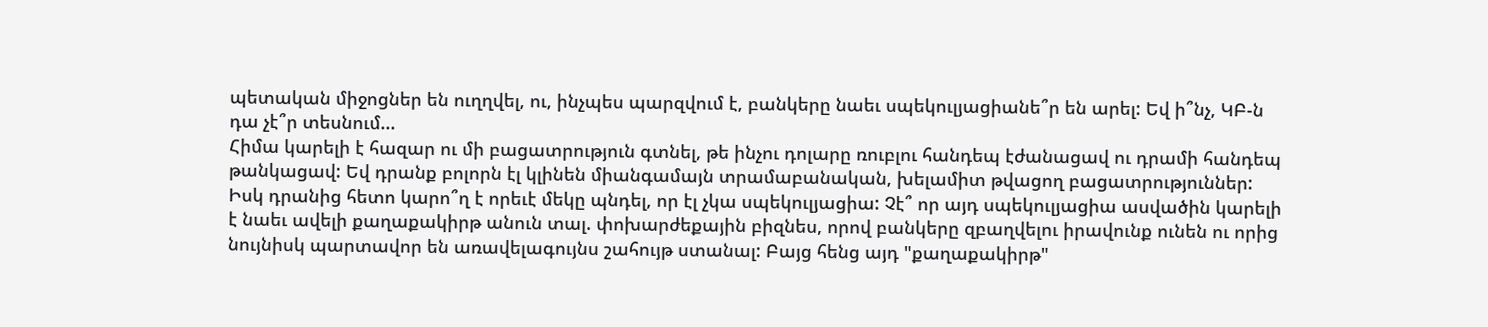պետական միջոցներ են ուղղվել, ու, ինչպես պարզվում է, բանկերը նաեւ սպեկուլյացիանե՞ր են արել: Եվ ի՞նչ, ԿԲ-ն դա չէ՞ր տեսնում...
Հիմա կարելի է հազար ու մի բացատրություն գտնել, թե ինչու դոլարը ռուբլու հանդեպ էժանացավ ու դրամի հանդեպ թանկացավ: Եվ դրանք բոլորն էլ կլինեն միանգամայն տրամաբանական, խելամիտ թվացող բացատրություններ: Իսկ դրանից հետո կարո՞ղ է որեւէ մեկը պնդել, որ էլ չկա սպեկուլյացիա: Չէ՞ որ այդ սպեկուլյացիա ասվածին կարելի է նաեւ ավելի քաղաքակիրթ անուն տալ. փոխարժեքային բիզնես, որով բանկերը զբաղվելու իրավունք ունեն ու որից նույնիսկ պարտավոր են առավելագույնս շահույթ ստանալ: Բայց հենց այդ "քաղաքակիրթ"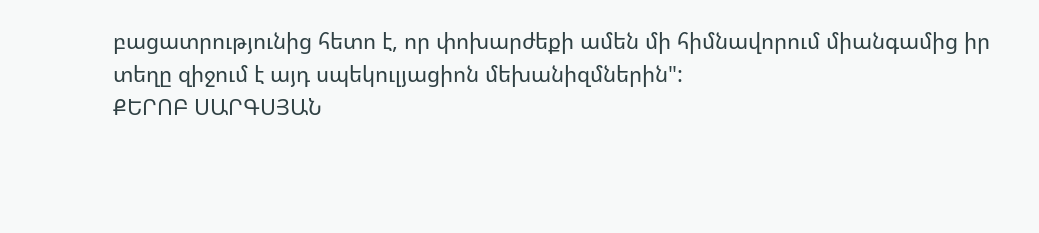բացատրությունից հետո է, որ փոխարժեքի ամեն մի հիմնավորում միանգամից իր տեղը զիջում է այդ սպեկուլյացիոն մեխանիզմներին":
ՔԵՐՈԲ ՍԱՐԳՍՅԱՆ